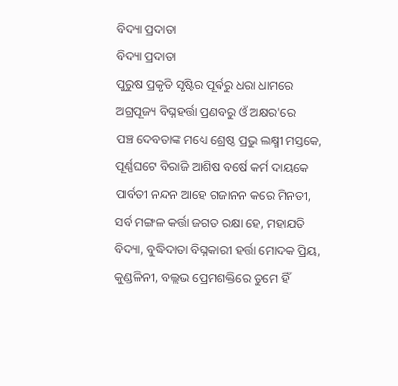ବିଦ୍ୟା ପ୍ରଦାତା
ବିଦ୍ୟା ପ୍ରଦାତା
ପୁରୁଷ ପ୍ରକୃତି ସୃଷ୍ଟିର ପୂର୍ଵରୁ ଧରା ଧାମରେ
ଅଗ୍ରପୂଜ୍ୟ ବିଘ୍ନହର୍ତ୍ତା ପ୍ରଣବରୁ ଓଁ ଅକ୍ଷର'ରେ
ପଞ୍ଚ ଦେବତାଙ୍କ ମଧ୍ୟେ ଶ୍ରେଷ୍ଠ ପ୍ରଭୁ ଲକ୍ଷ୍ମୀ ମସ୍ତକେ,
ପୂର୍ଣ୍ଣଘଟେ ବିରାଜି ଆଶିଷ ବର୍ଷେ କର୍ମ ଦାୟକେ
ପାର୍ବତୀ ନନ୍ଦନ ଆହେ ଗଜାନନ କରେ ମିନତୀ,
ସର୍ବ ମଙ୍ଗଳ କର୍ତ୍ତା ଜଗତ ରକ୍ଷା ହେ, ମହାଯତି
ବିଦ୍ୟା, ବୁଦ୍ଧିଦାତା ବିଘ୍ନକାରୀ ହର୍ତ୍ତା ମୋଦକ ପ୍ରିୟ,
କୁଣ୍ଡଳିନୀ, ବଲ୍ଲଭ ପ୍ରେମଶକ୍ତିରେ ତୁମେ ହିଁ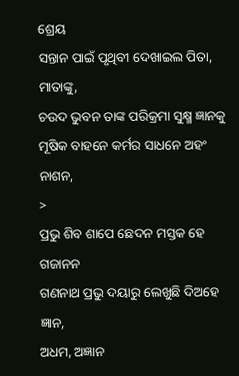ଶ୍ରେୟ
ସନ୍ତାନ ପାଇଁ ପୃଥିବୀ ଦେଖାଇଲ ପିତା, ମାତାଙ୍କୁ,
ଚଉଦ ଭୁବନ ତାଙ୍କ ପରିକ୍ରମା ସୁକ୍ଷ୍ମ ଜ୍ଞାନକୁ
ମୂଷିକ ବାହନେ କର୍ମର ସାଧନେ ଅହଂ ନାଶନ,
>
ପ୍ରଭୁ ଶିବ ଶାପେ ଛେଦନ ମସ୍ତକ ହେ ଗଜାନନ
ଗଣନାଥ ପ୍ରଭୁ ଦୟାରୁ ଲେଖୁଛି ଦିଅହେ ଜ୍ଞାନ,
ଅଧମ, ଅଜ୍ଞାନ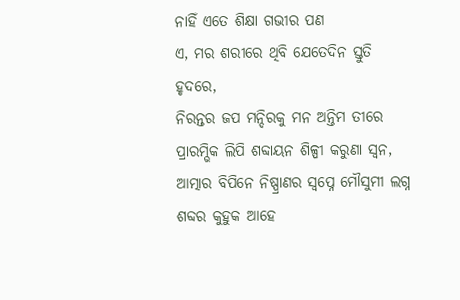ନାହିଁ ଏତେ ଶିକ୍ଷା ଗଭୀର ପଣ
ଏ, ମର ଶରୀରେ ଥିବି ଯେତେଦିନ ସ୍ତୁତି ହୃଦରେ,
ନିରନ୍ତର ଜପ ମନ୍ଦିରକୁ ମନ ଅନ୍ତିମ ତୀରେ
ପ୍ରାରମ୍ଭିକ ଲିପି ଶବ୍ଦାୟନ ଶିଳ୍ପୀ କରୁଣା ସ୍ଵନ,
ଆତ୍ମାର ବିପିନେ ନିଷ୍ପ୍ରାଣର ସ୍ୱପ୍ନେ ମୌସୁମୀ ଲଗ୍ନ
ଶବ୍ଦର କୁହୁକ ଆହେ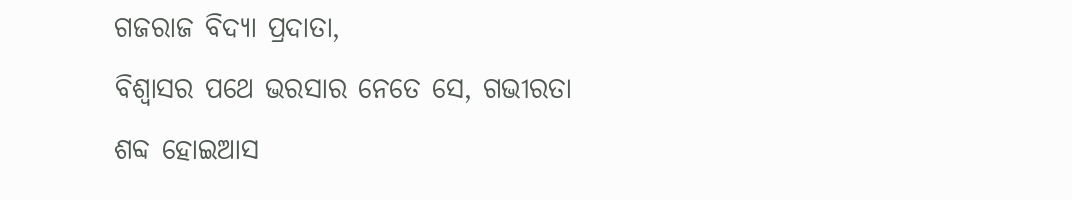ଗଜରାଜ ବିଦ୍ୟା ପ୍ରଦାତା,
ବିଶ୍ୱାସର ପଥେ ଭରସାର ନେତେ ସେ, ଗଭୀରତା
ଶବ୍ଦ ହୋଇଆସ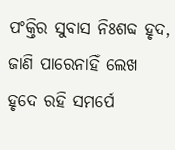ପଂକ୍ତିର ସୁବାସ ନିଃଶବ୍ଦ ହୃଦ,
ଜାଣି ପାରେନାହିଁ ଲେଖ ହୃଦେ ରହି ସମର୍ପେ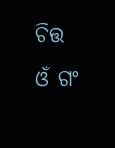ଚିତ୍ତ
ଓଁ ଗଂ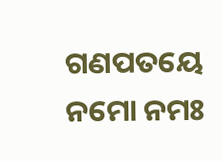ଗଣପତୟେ ନମୋ ନମଃ